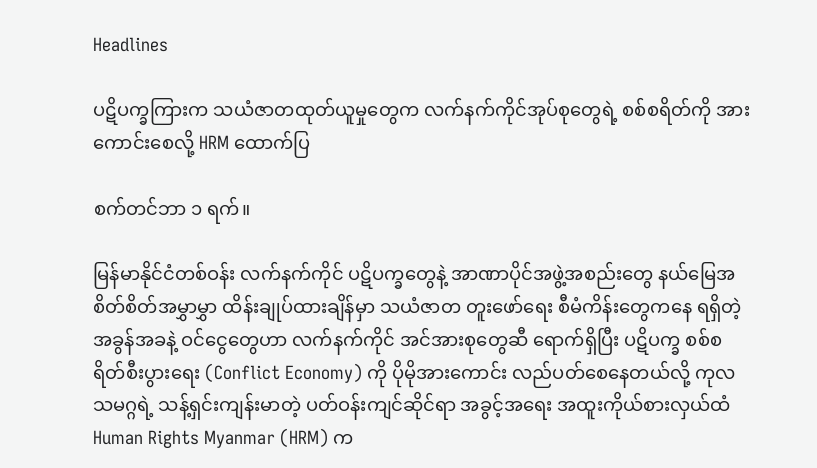Headlines

ပဋိပက္ခကြားက သယံဇာတထုတ်ယူမှုတွေက လက်နက်ကိုင်အုပ်စုတွေရဲ့ စစ်စရိတ်ကို အားကောင်းစေလို့ HRM ထောက်ပြ

စက်တင်ဘာ ၁ ရက်။

မြန်မာနိုင်ငံတစ်ဝန်း လက်နက်ကိုင် ပဋိပက္ခတွေနဲ့ အာဏာပိုင်အဖွဲ့အစည်းတွေ နယ်မြေအစိတ်စိတ်အမွှာမွှာ ထိန်းချုပ်ထားချိန်မှာ သယံဇာတ တူးဖော်ရေး စီမံကိန်းတွေကနေ ရရှိတဲ့ အခွန်အခနဲ့ ဝင်ငွေတွေဟာ လက်နက်ကိုင် အင်အားစုတွေဆီ ရောက်ရှိပြီး ပဋိပက္ခ စစ်စရိတ်စီးပွားရေး (Conflict Economy) ကို ပိုမိုအားကောင်း လည်ပတ်စေနေတယ်လို့ ကုလသမဂ္ဂရဲ့ သန့်ရှင်းကျန်းမာတဲ့ ပတ်ဝန်းကျင်ဆိုင်ရာ အခွင့်အရေး အထူးကိုယ်စားလှယ်ထံ Human Rights Myanmar (HRM) က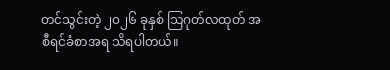တင်သွင်းတဲ့ ၂၀၂၆ ခုနှစ် သြဂုတ်လထုတ် အစီရင်ခံစာအရ သိရပါတယ်။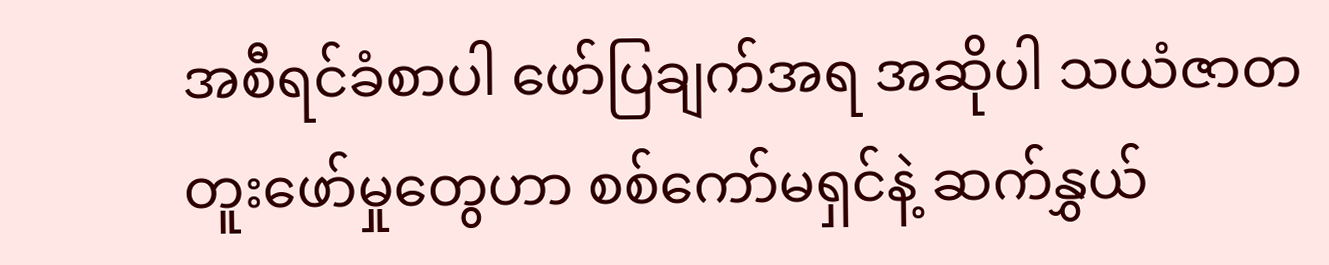အစီရင်ခံစာပါ ဖော်ပြချက်အရ အဆိုပါ သယံဇာတ တူးဖော်မှုတွေဟာ စစ်ကော်မရှင်နဲ့ ဆက်နွှယ်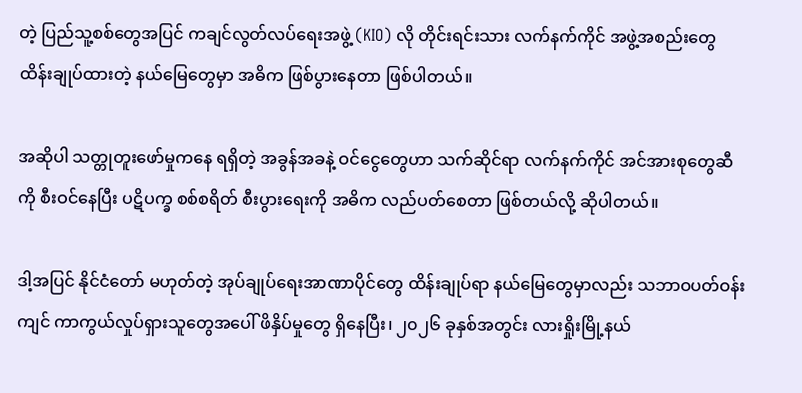တဲ့ ပြည်သူ့စစ်တွေအပြင် ကချင်လွတ်လပ်ရေးအဖွဲ့ (KIO) လို တိုင်းရင်းသား လက်နက်ကိုင် အဖွဲ့အစည်းတွေ ထိန်းချုပ်ထားတဲ့ နယ်မြေတွေမှာ အဓိက ဖြစ်ပွားနေတာ ဖြစ်ပါတယ်။

အဆိုပါ သတ္တုတူးဖော်မှုကနေ ရရှိတဲ့ အခွန်အခနဲ့ ဝင်ငွေတွေဟာ သက်ဆိုင်ရာ လက်နက်ကိုင် အင်အားစုတွေဆီကို စီးဝင်နေပြီး ပဋိပက္ခ စစ်စရိတ် စီးပွားရေးကို အဓိက လည်ပတ်စေတာ ဖြစ်တယ်လို့ ဆိုပါတယ်။

ဒါ့အပြင် နိုင်ငံတော် မဟုတ်တဲ့ အုပ်ချုပ်ရေးအာဏာပိုင်တွေ ထိန်းချုပ်ရာ နယ်မြေတွေမှာလည်း သဘာဝပတ်ဝန်းကျင် ကာကွယ်လှုပ်ရှားသူတွေအပေါ် ဖိနှိပ်မှုတွေ ရှိနေပြီး၊ ၂၀၂၆ ခုနှစ်အတွင်း လားရှိုးမြို့နယ်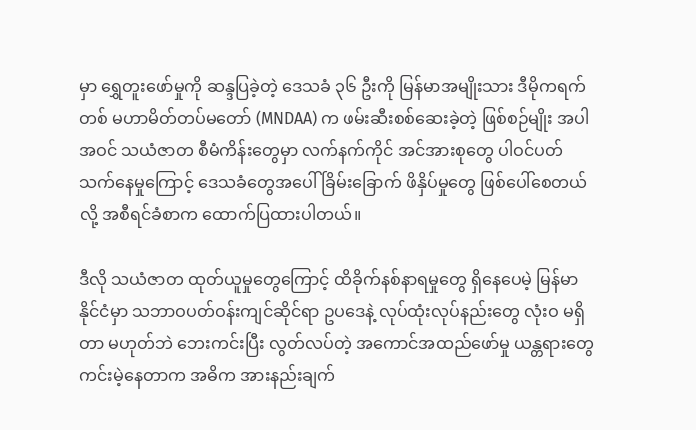မှာ ရွှေတူးဖော်မှုကို ဆန္ဒပြခဲ့တဲ့ ဒေသခံ ၃၆ ဦးကို မြန်မာအမျိုးသား ဒီမိုကရက်တစ် မဟာမိတ်တပ်မတော် (MNDAA) က ဖမ်းဆီးစစ်ဆေးခဲ့တဲ့ ဖြစ်စဉ်မျိုး အပါအဝင် သယံဇာတ စီမံကိန်းတွေမှာ လက်နက်ကိုင် အင်အားစုတွေ ပါဝင်ပတ်သက်နေမှုကြောင့် ဒေသခံတွေအပေါ် ခြိမ်းခြောက် ဖိနှိပ်မှုတွေ ဖြစ်ပေါ်စေတယ်လို့ အစီရင်ခံစာက ထောက်ပြထားပါတယ်။

ဒီလို သယံဇာတ ထုတ်ယူမှုတွေကြောင့် ထိခိုက်နစ်နာရမှုတွေ ရှိနေပေမဲ့ မြန်မာနိုင်ငံမှာ သဘာဝပတ်ဝန်းကျင်ဆိုင်ရာ ဥပဒေနဲ့ လုပ်ထုံးလုပ်နည်းတွေ လုံးဝ မရှိတာ မဟုတ်ဘဲ ဘေးကင်းပြီး လွတ်လပ်တဲ့ အကောင်အထည်ဖော်မှု ယန္တရားတွေ ကင်းမဲ့နေတာက အဓိက အားနည်းချက်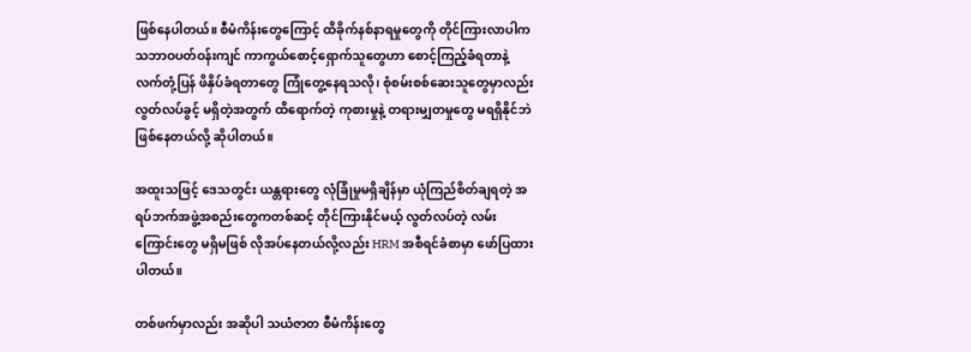ဖြစ်နေပါတယ်။ စီမံကိန်းတွေကြောင့် ထိခိုက်နစ်နာရမှုတွေကို တိုင်ကြားလာပါက သဘာဝပတ်ဝန်းကျင် ကာကွယ်စောင့်ရှောက်သူတွေဟာ စောင့်ကြည့်ခံရတာနဲ့ လက်တုံ့ပြန် ဖိနှိပ်ခံရတာတွေ ကြုံတွေ့နေရသလို၊ စုံစမ်းစစ်ဆေးသူတွေမှာလည်း လွတ်လပ်ခွင့် မရှိတဲ့အတွက် ထိရောက်တဲ့ ကုစားမှုနဲ့ တရားမျှတမှုတွေ မရရှိနိုင်ဘဲ ဖြစ်နေတယ်လို့ ဆိုပါတယ်။

အထူးသဖြင့် ဒေသတွင်း ယန္တရားတွေ လုံခြုံမှုမရှိချိန်မှာ ယုံကြည်စိတ်ချရတဲ့ အရပ်ဘက်အဖွဲ့အစည်းတွေကတစ်ဆင့် တိုင်ကြားနိုင်မယ့် လွတ်လပ်တဲ့ လမ်းကြောင်းတွေ မရှိမဖြစ် လိုအပ်နေတယ်လို့လည်း HRM အစီရင်ခံစာမှာ ဖော်ပြထားပါတယ်။

တစ်ဖက်မှာလည်း အဆိုပါ သယံဇာတ စီမံကိန်းတွေ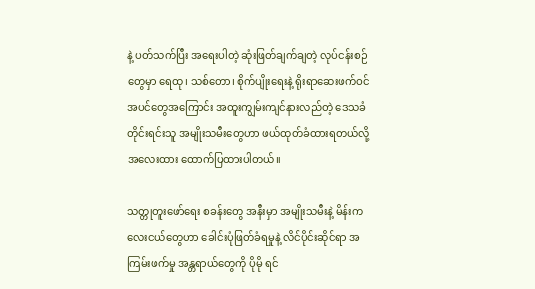နဲ့ ပတ်သက်ပြီး အရေးပါတဲ့ ဆုံးဖြတ်ချက်ချတဲ့ လုပ်ငန်းစဉ်တွေမှာ ရေထု၊ သစ်တော၊ စိုက်ပျိုးရေးနဲ့ ရိုးရာဆေးဖက်ဝင် အပင်တွေအကြောင်း အထူးကျွမ်းကျင်နားလည်တဲ့ ဒေသခံ တိုင်းရင်းသူ အမျိုးသမီးတွေဟာ ဖယ်ထုတ်ခံထားရတယ်လို့ အလေးထား ထောက်ပြထားပါတယ်။

သတ္တုတူးဖော်ရေး စခန်းတွေ အနီးမှာ အမျိုးသမီးနဲ့ မိန်းကလေးငယ်တွေဟာ ခေါင်းပုံဖြတ်ခံရမှုနဲ့ လိင်ပိုင်းဆိုင်ရာ အကြမ်းဖက်မှု အန္တရာယ်တွေကို ပိုမို ရင်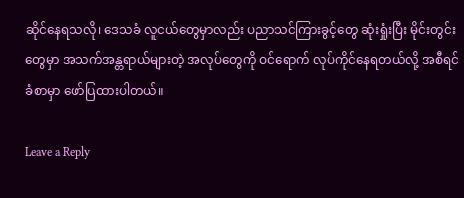ဆိုင်နေရသလို၊ ဒေသခံ လူငယ်တွေမှာလည်း ပညာသင်ကြားခွင့်တွေ ဆုံးရှုံးပြီး မိုင်းတွင်းတွေမှာ အသက်အန္တရာယ်များတဲ့ အလုပ်တွေကို ဝင်ရောက် လုပ်ကိုင်နေရတယ်လို့ အစီရင်ခံစာမှာ ဖော်ပြထားပါတယ်။

Leave a Reply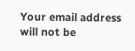Your email address will not be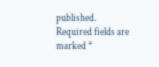published. Required fields are marked *